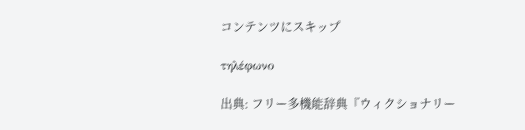コンテンツにスキップ

τηλέφωνο

出典: フリー多機能辞典『ウィクショナリー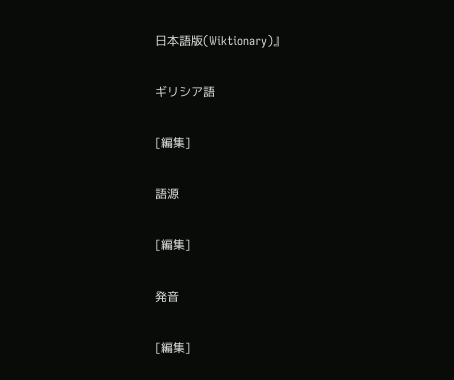日本語版(Wiktionary)』

ギリシア語

[編集]

語源

[編集]

発音

[編集]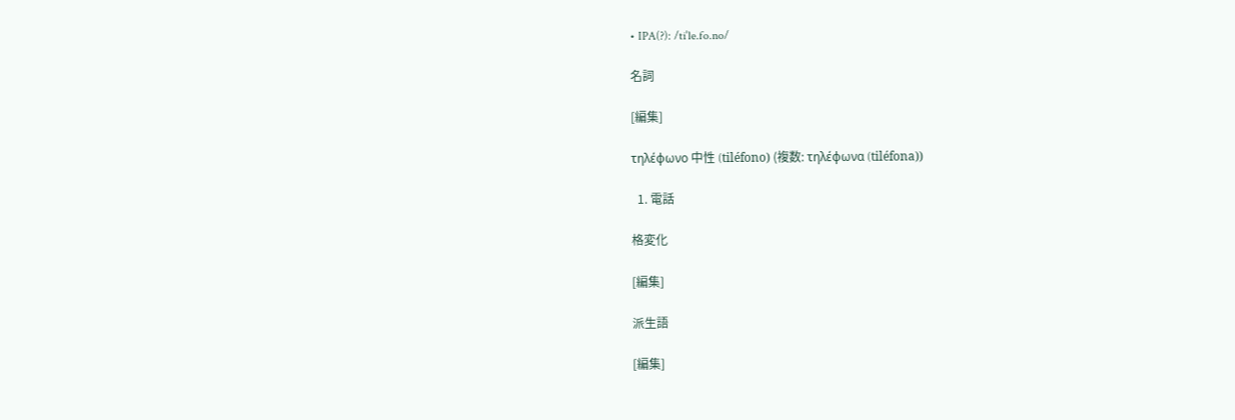• IPA(?): /tiˈle.fo.no/

名詞

[編集]

τηλέφωνο 中性 (tiléfono) (複数: τηλέφωνα (tiléfona))

  1. 電話

格変化

[編集]

派生語

[編集]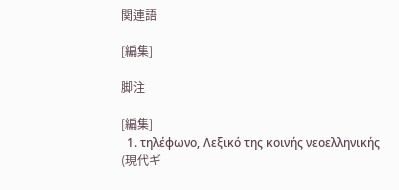関連語

[編集]

脚注

[編集]
  1. τηλέφωνο, Λεξικό της κοινής νεοελληνικής (現代ギ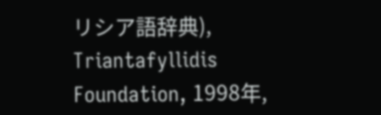リシア語辞典), Triantafyllidis Foundation, 1998年,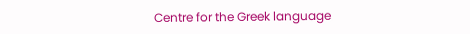Centre for the Greek language